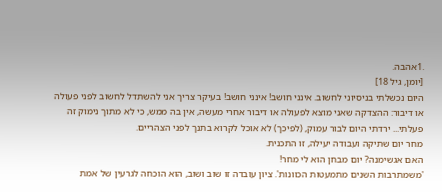.1אהבה.
[יומן, גיל 18]
היום נכשלתי בניסיוני לחשוב. אינני חושב! אינני חושב! בעיקר צריך אני להשתדל לחשוב לפני פעולה או דיבור: ההצדקה שאני מוצא לפעולה או דיבור אחרי מעשה, אין בה ממש, כי לא מתוך נימוק זה פעלתי... ירדתי היום לבור עמוק, (לפיכך) לא אוכל לקרוא בתנך לפני הצהריים.
מחר יום שתיקה ועבודה יעילה, זו התכנית.
האם אגשימנה? יום מבחן הוא לי מחר!
'משמתרבות השנים מתמעטות הכוונות'. ציון עובדה זו שוב ושוב, הוא הוכחה לגרעין של אמת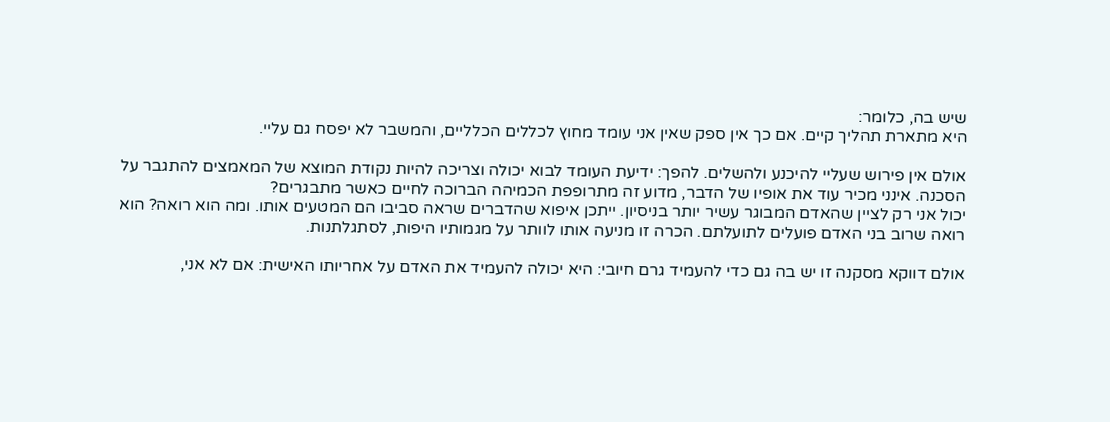שיש בה, כלומר:
היא מתארת תהליך קיים. אם כך אין ספק שאין אני עומד מחוץ לכללים הכלליים, והמשבר לא יפסח גם עליי.

אולם אין פירוש שעליי להיכנע ולהשלים. להפך: ידיעת העומד לבוא יכולה וצריכה להיות נקודת המוצא של המאמצים להתגבר על הסכנה. אינני מכיר עוד את אופיו של הדבר, מדוע זה מתרופפת הכמיהה הברוכה לחיים כאשר מתבגרים?
יכול אני רק לציין שהאדם המבוגר עשיר יותר בניסיון. ייתכן איפוא שהדברים שראה סביבו הם המטעים אותו. ומה הוא רואה? הוא רואה שרוב בני האדם פועלים לתועלתם. הכרה זו מניעה אותו לוותר על מגמותיו היפות, לסתגלתנות.

אולם דווקא מסקנה זו יש בה גם כדי להעמיד גרם חיובי: היא יכולה להעמיד את האדם על אחריותו האישית: אם לא אני,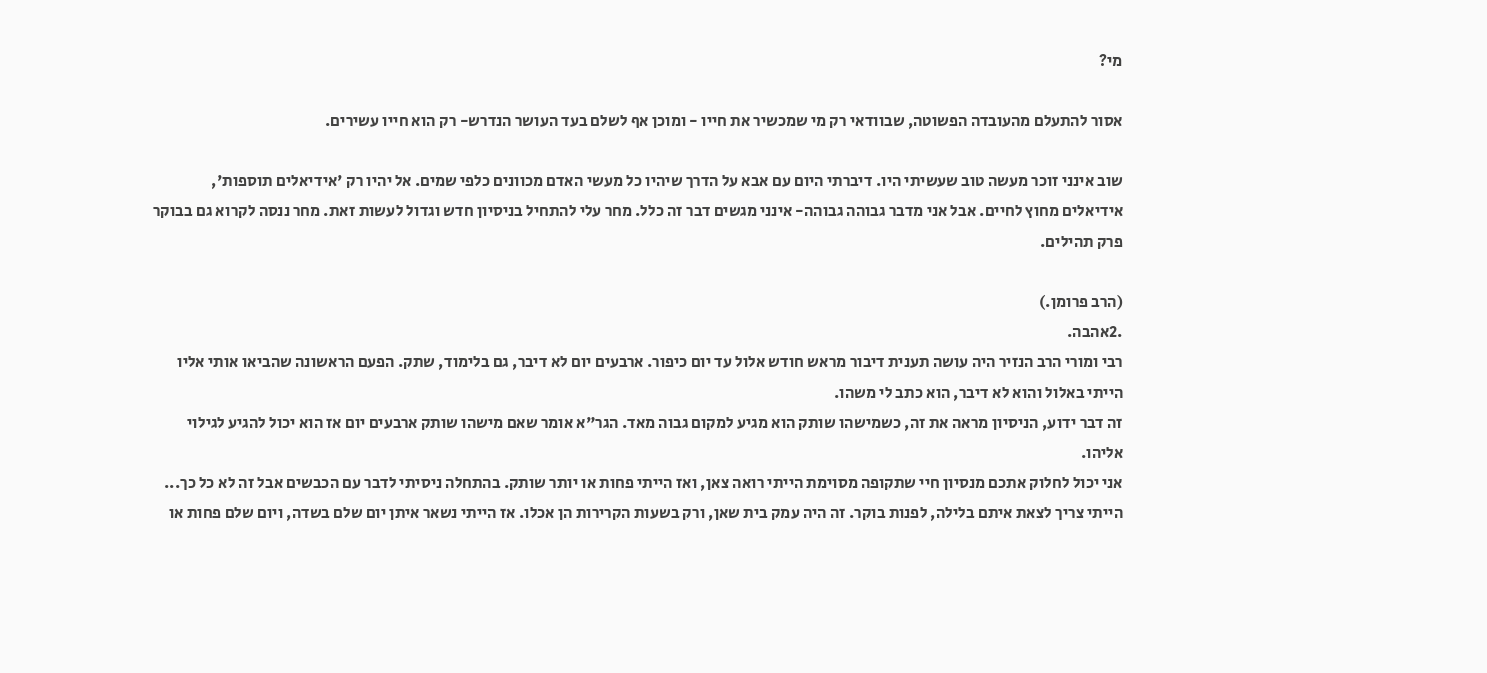מי?

אסור להתעלם מהעובדה הפשוטה, שבוודאי רק מי שמכשיר את חייו - ומוכן אף לשלם בעד העושר הנדרש- רק הוא חייו עשירים.

שוב אינני זוכר מעשה טוב שעשיתי היו. דיברתי היום עם אבא על הדרך שיהיו כל מעשי האדם מכוונים כלפי שמים. אל יהיו רק 'אידיאלים תוספות', אידיאלים מחוץ לחיים. אבל אני מדבר גבוהה גבוהה- אינני מגשים דבר זה כלל. מחר עלי להתחיל בניסיון חדש וגדול לעשות זאת. מחר ננסה לקרוא גם בבוקר פרק תהילים.

(הרב פרומן.)
.2אהבה.
רבי ומורי הרב הנזיר היה עושה תענית דיבור מראש חודש אלול עד יום כיפור. ארבעים יום לא דיבר, גם בלימוד, שתק. הפעם הראשונה שהביאו אותי אליו הייתי באלול והוא לא דיבר, הוא כתב לי משהו.
זה דבר ידוע, הניסיון מראה את זה, כשמישהו שותק הוא מגיע למקום גבוה מאד. הגר"א אומר שאם מישהו שותק ארבעים יום אז הוא יכול להגיע לגילוי אליהו.
אני יכול לחלוק אתכם מנסיון חיי שתקופה מסוימת הייתי רואה צאן, ואז הייתי פחות או יותר שותק. בהתחלה ניסיתי לדבר עם הכבשים אבל זה לא כל כך... הייתי צריך לצאת איתם בלילה, לפנות בוקר. זה היה עמק בית שאן, ורק בשעות הקרירות הן אכלו. אז הייתי נשאר איתן יום שלם בשדה, ויום שלם פחות או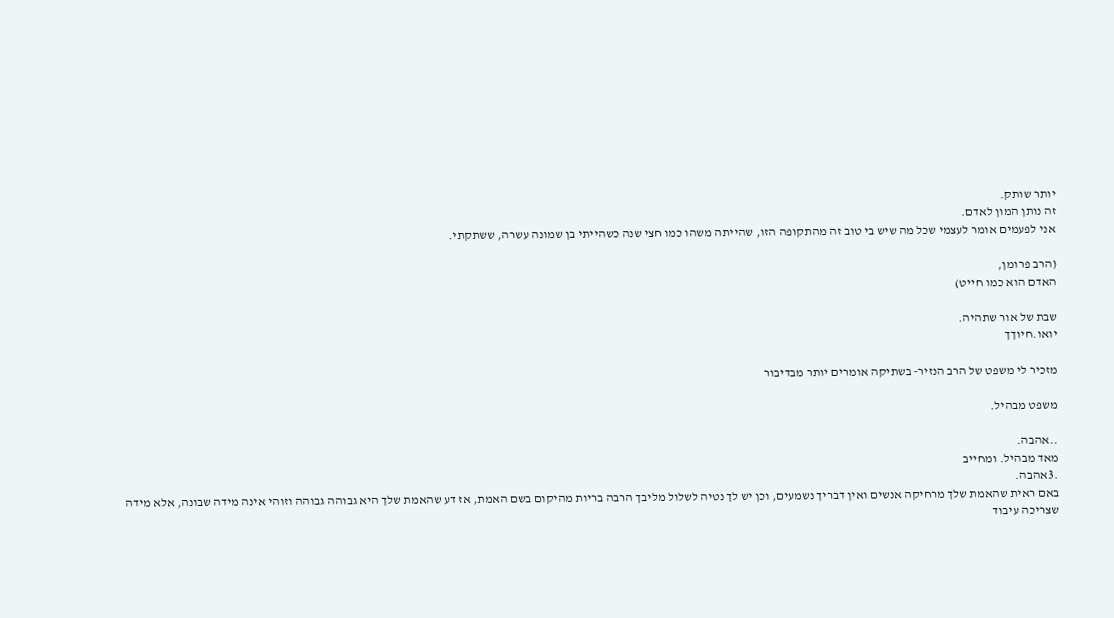יותר שותק.
זה נותן המון לאדם.
אני לפעמים אומר לעצמי שכל מה שיש בי טוב זה מהתקופה הזו, שהייתה משהו כמו חצי שנה כשהייתי בן שמונה עשרה, ששתקתי.

(הרב פרומן,
האדם הוא כמו חייט)

שבת של אור שתהיה.
יואו.חיוךך

מזכיר לי משפט של הרב הנזיר- בשתיקה אומרים יותר מבדיבור

משפט מבהיל.

..אהבה.
מאד מבהיל. ומחייב
.3אהבה.
באם ראית שהאמת שלך מרחיקה אנשים ואין דבריך נשמעים, וכן יש לך נטיה לשלול מליבך הרבה בריות מהיקום בשם האמת, אז דע שהאמת שלך היא גבוהה גבוהה וזוהי אינה מידה שבונה, אלא מידה שצריכה עיבוד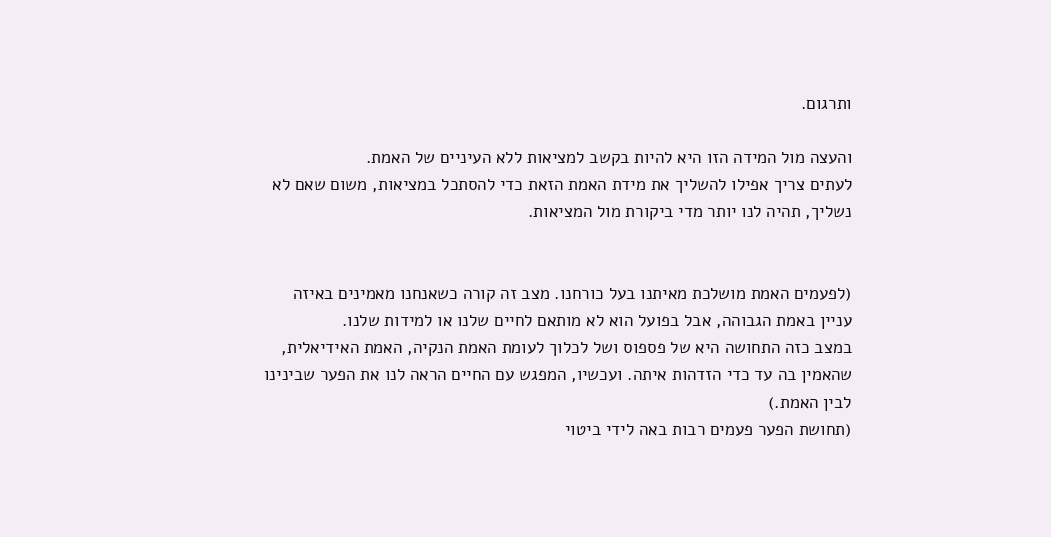ותרגום.

והעצה מול המידה הזו היא להיות בקשב למציאות ללא העיניים של האמת.
לעתים צריך אפילו להשליך את מידת האמת הזאת כדי להסתכל במציאות, משום שאם לא נשליך, תהיה לנו יותר מדי ביקורת מול המציאות.


(לפעמים האמת מושלכת מאיתנו בעל כורחנו. מצב זה קורה כשאנחנו מאמינים באיזה עניין באמת הגבוהה, אבל בפועל הוא לא מותאם לחיים שלנו או למידות שלנו.
במצב כזה התחושה היא של פספוס ושל לכלוך לעומת האמת הנקיה, האמת האידיאלית, שהאמין בה עד כדי הזדהות איתה. ועכשיו, המפגש עם החיים הראה לנו את הפער שבינינו לבין האמת.)
(תחושת הפער פעמים רבות באה לידי ביטוי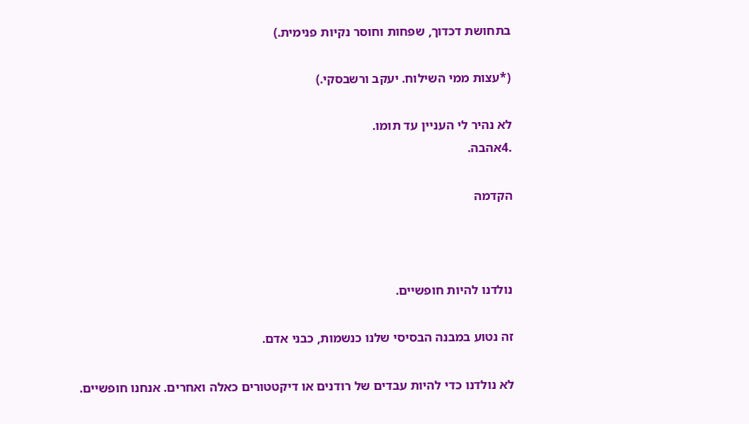בתחושת דכדוך, שפחות וחוסר נקיות פנימית.)

(*עצות ממי השילוח. יעקב ורשבסקי.)

לא נהיר לי העניין עד תומו.
.4אהבה.

הקדמה



נולדנו להיות חופשיים.

זה נטוע במבנה הבסיסי שלנו כנשמות, כבני אדם.

לא נולדנו כדי להיות עבדים של רודנים או דיקטטורים כאלה ואחרים. אנחנו חופשיים.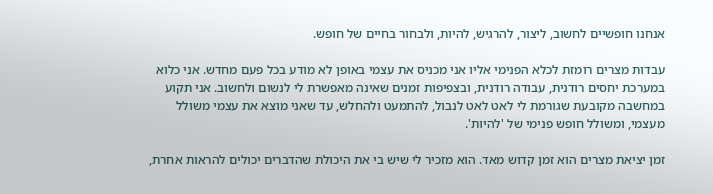אנחנו חופשיים לחשוב, ליצור, להרגיש, להיות, ולבחור בחיים של חופש.

עבדות מצרים רומזת לכלא הפנימי אליו אני מכניס את עצמי באופן לא מודע בכל פעם מחדש. אני כלוא במערכת יחסים רודנית, עבודה רודנית, ובצפיפות זמנים שאינה מאפשרת לי לנשום ולחשוב. אני תקוע במחשבה מקובעת שגורמת לי לאט לאט לנבול, להתמעט ולהחלש, עד שאני מוצא את עצמי משולל מעצמי, ומשולל חופש פנימי של 'להיות'.

זמן יציאת מצרים הוא זמן קדוש מאד. הוא מזכיר לי שיש בי את היכולת שהדברים יכולים להראות אחרת,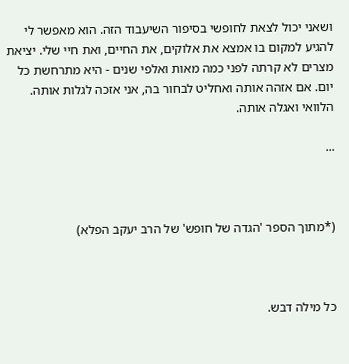ושאני יכול לצאת לחופשי בסיפור השיעבוד הזה. הוא מאפשר לי להגיע למקום בו אמצא את אלוקים, את החיים, ואת חיי שלי. יציאת מצרים לא קרתה לפני כמה מאות ואלפי שנים - היא מתרחשת כל יום. אם אזהה אותה ואחליט לבחור בה, אני אזכה לגלות אותה. הלוואי ואגלה אותה.

...



(*מתוך הספר 'הגדה של חופש' של הרב יעקב הפלא)



כל מילה דבש.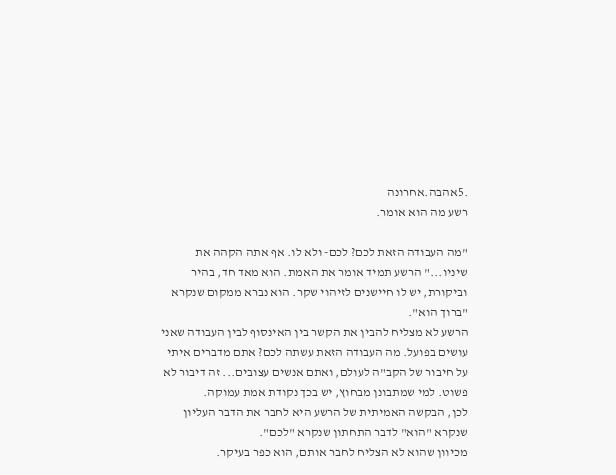.5אהבה.אחרונה
רשע מה הוא אומר.

"מה העבודה הזאת לכם? לכם- ולא לו. אף אתה הקהה את שיניו..." הרשע תמיד אומר את האמת. הוא מאד חד, בהיר וביקורת, יש לו חיישנים לזיהוי שקר. הוא נברא ממקום שנקרא "ברוך הוא".
הרשע לא מצליח להבין את הקשר בין האינסוף לבין העבודה שאני עושים בפועל. מה העבודה הזאת עשתה לכם? אתם מדברים איתי על חיבור של הקב"ה לעולם, ואתם אנשים עצובים... זה דיבור לא פשוט. למי שמתבונן מבחוץ, יש בכך נקודת אמת עמוקה.
לכן, הבקשה האמיתית של הרשע היא לחבר את הדבר העליון שנקרא "הוא" לדבר התחתון שנקרא "לכם".
מכיוון שהוא לא הצליח לחבר אותם, הוא כפר בעיקר.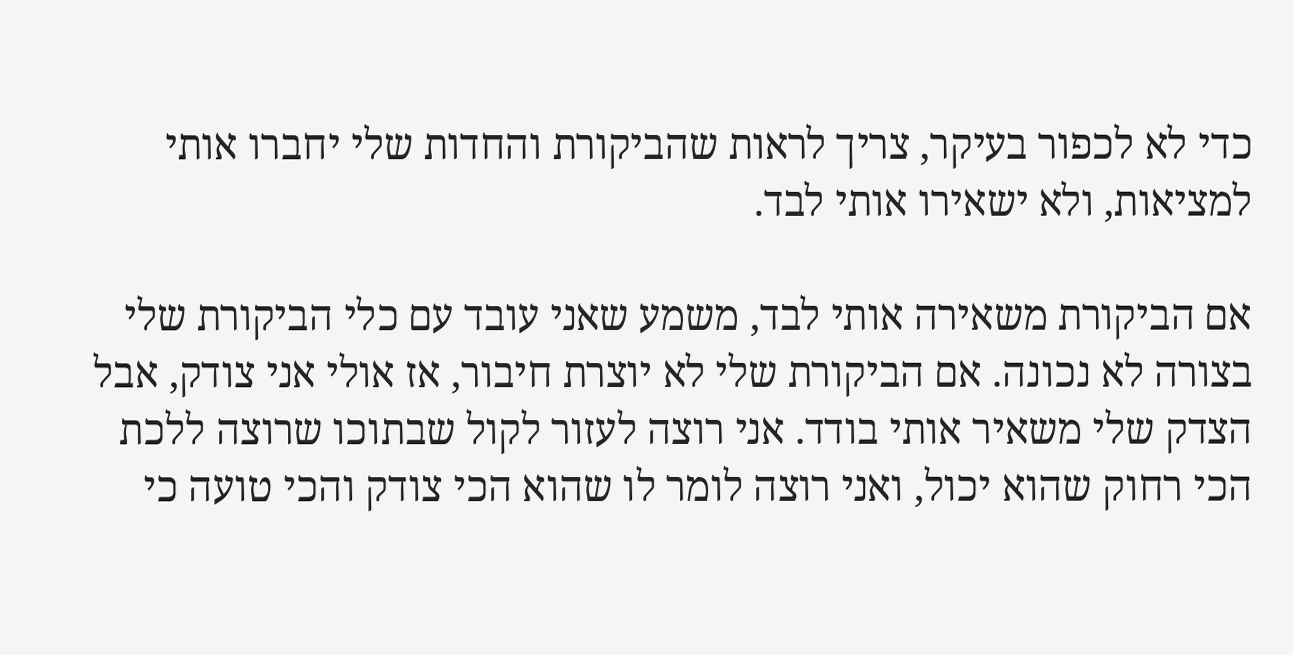כדי לא לכפור בעיקר, צריך לראות שהביקורת והחדות שלי יחברו אותי למציאות, ולא ישאירו אותי לבד.

אם הביקורת משאירה אותי לבד, משמע שאני עובד עם כלי הביקורת שלי בצורה לא נכונה. אם הביקורת שלי לא יוצרת חיבור, אז אולי אני צודק, אבל הצדק שלי משאיר אותי בודד. אני רוצה לעזור לקול שבתוכו שרוצה ללכת הכי רחוק שהוא יכול, ואני רוצה לומר לו שהוא הכי צודק והכי טועה כי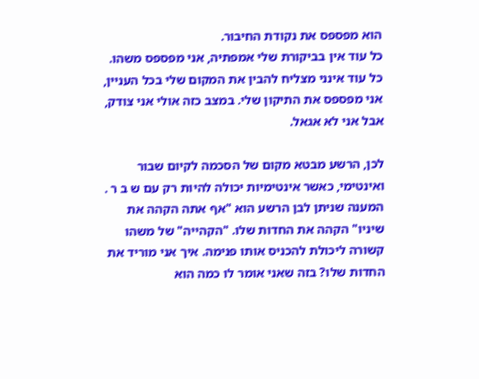הוא מפספס את נקודת החיבור.
כל עוד אין בביקורת שלי אמפתיה, אני מפספס משהו.
כל עוד אינני מצליח להבין את המקום שלי בכל העניין, אני מפספס את התיקון שלי. במצב כזה אולי אני צודק, אבל אני לא אגאל.

לכן, הרשע מבטא מקום של הסכמה לקיום שבור ואינטימי, כאשר אינטימיות יכולה להיות רק עם ש ב ר .
המענה שניתן לבן הרשע הוא "אף אתה הקהה את שיניו" הקהה את החדות שלו. "הקהייה" של משהו קשורה ליכולת להכניס אותו פנימה. איך אני מוריד את החדות שלו? בזה שאני אומר לו כמה הוא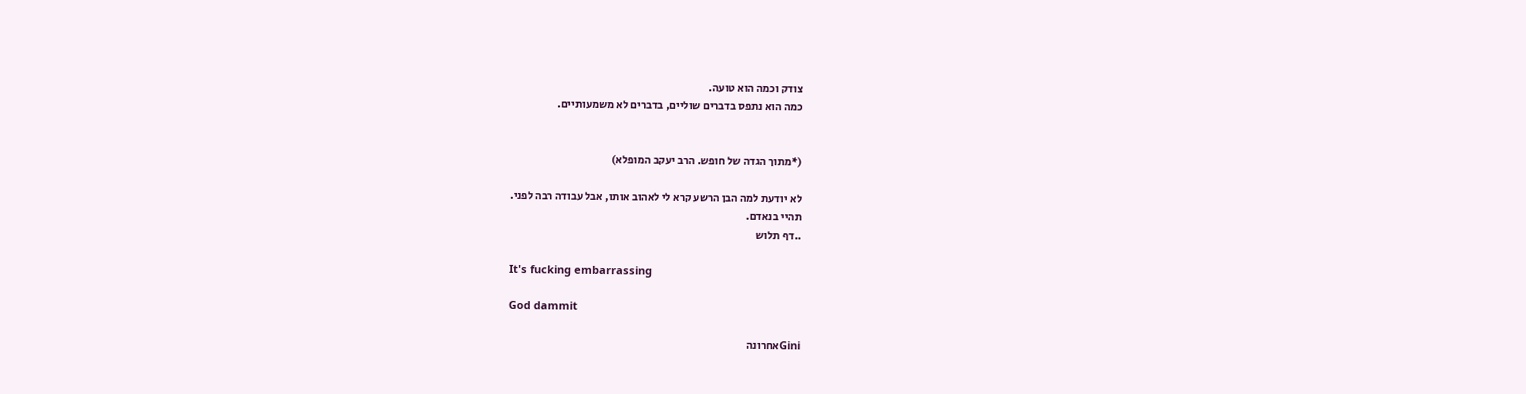צודק וכמה הוא טועה.
כמה הוא נתפס בדברים שוליים, בדברים לא משמעותיים.


(*מתוך הגדה של חופש. הרב יעקב המופלא)

לא יודעת למה הבן הרשע קרא לי לאהוב אותו, אבל עבודה רבה לפני.
תהיי בנאדם.
..דף תלוש

It's fucking embarrassing

God dammit

Giniאחרונה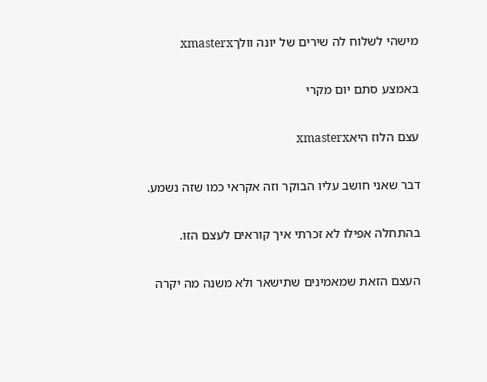מישהי לשלוח לה שירים של יונה וולךxmasterx

באמצע סתם יום מקרי

עצם הלוז היאxmasterx

דבר שאני חושב עליו הבוקר וזה אקראי כמו שזה נשמע.

בהתחלה אפילו לא זכרתי איך קוראים לעצם הזו.

העצם הזאת שמאמינים שתישאר ולא משנה מה יקרה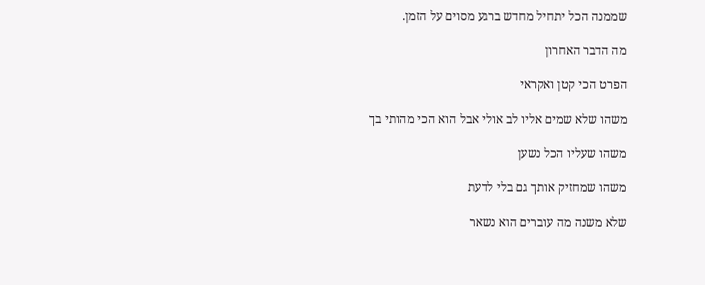שממנה הכל יתחיל מחדש ברגע מסוים על הזמן.

מה הדבר האחרון

הפרט הכי קטן ואקראי

משהו שלא שמים אליו לב אולי אבל הוא הכי מהותי בך

משהו שעליו הכל נשען

משהו שמחזיק אותך גם בלי לדעת

שלא משנה מה עוברים הוא נשאר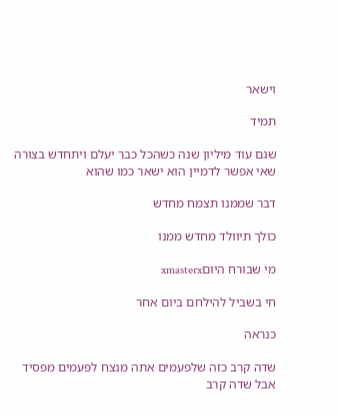וישאר

תמיד

שגם עוד מיליון שנה כשהכל כבר יעלם ויתחדש בצורה שאי אפשר לדמיין הוא ישאר כמו שהוא

דבר שממנו תצמח מחדש

כולך תיוולד מחדש ממנו

מי שבורח היוםxmasterx

חי בשביל להילחם ביום אחר

כנראה

שדה קרב כזה שלפעמים אתה מנצח לפעמים מפסיד אבל שדה קרב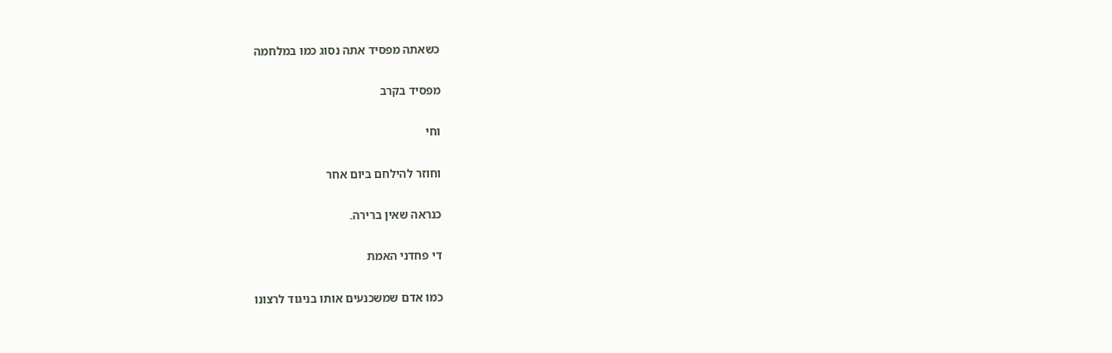כשאתה מפסיד אתה נסוג כמו במלחמה

מפסיד בקרב

וחי

וחוזר להילחם ביום אחר

כנראה שאין ברירה.

די פחדני האמת

כמו אדם שמשכנעים אותו בניגוד לרצונו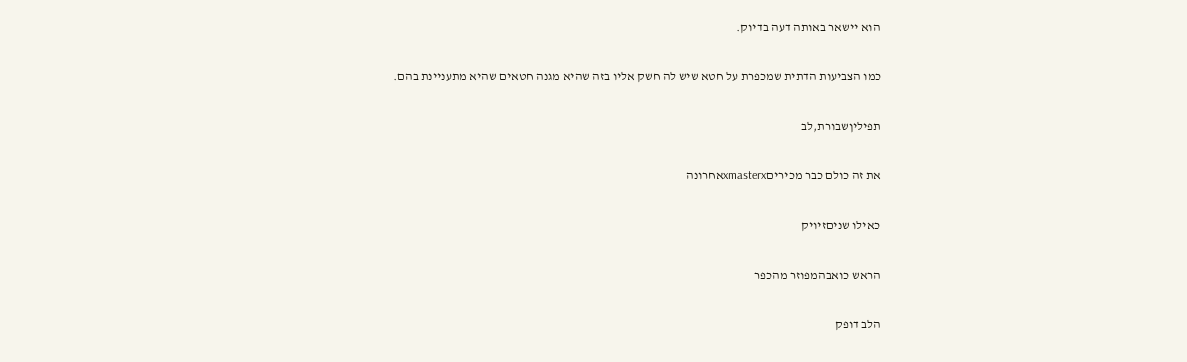הוא יישאר באותה דעה בדיוק.

כמו הצביעות הדתית שמכפרת על חטא שיש לה חשק אליו בזה שהיא מגנה חטאים שהיא מתעניינת בהם.

תפיליןשבורת,לב

את זה כולם כבר מכיריםxmasterxאחרונה

כאילו שניםזיויק

הראש כואבהמפוזר מהכפר

הלב דופק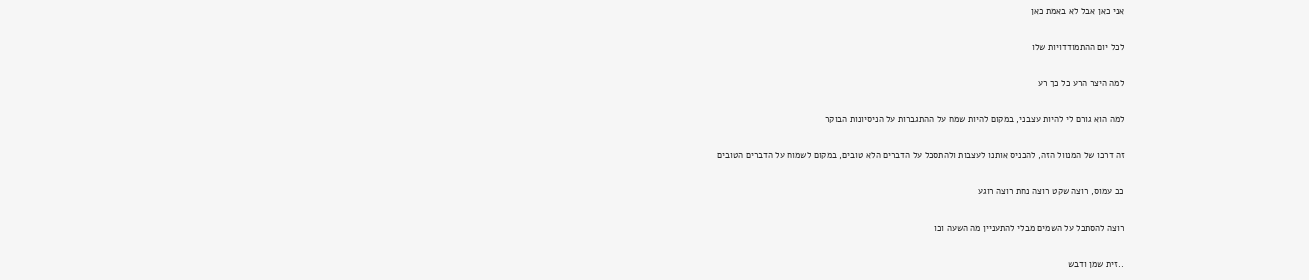אני כאן אבל לא באמת כאן

לכל יום ההתמודדויות שלו

למה היצר הרע כל כך רע

למה הוא גורם לי להיות עצבני, במקום להיות שמח על ההתגברות על הניסיונות הבוקר

זה דרכו של המנוול הזה, להכניס אותנו לעצבות ולהתסכל על הדברים הלא טובים, במקום לשמוח על הדברים הטובים

ככ עמוס, רוצה שקט רוצה נחת רוצה רוגע

רוצה להסתכל על השמים מבלי להתעניין מה השעה וכו

..זית שמן ודבש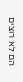הם לא רוצים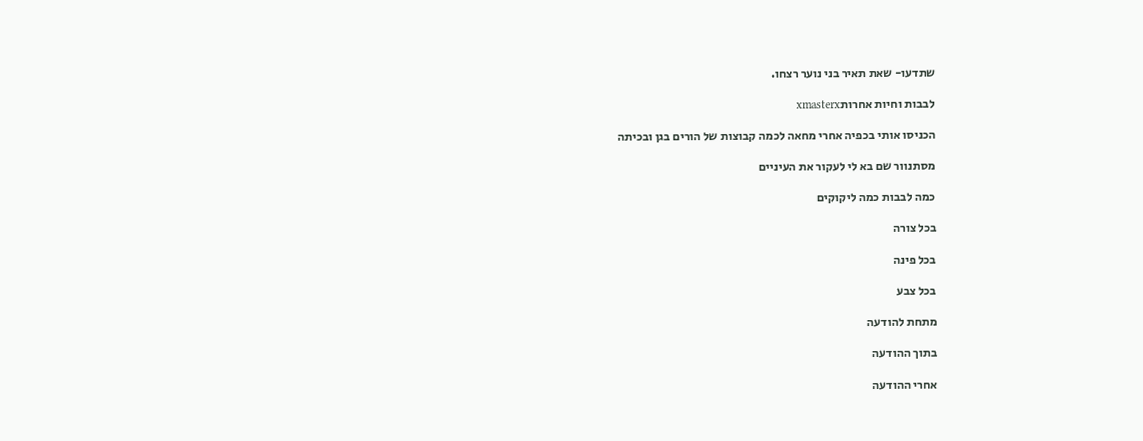שתדעו- שאת תאיר בני נוער רצחו.

לבבות וחיות אחרותxmasterx

הכניסו אותי בכפיה אחרי מחאה לכמה קבוצות של הורים בגן ובכיתה

מסתנוור שם בא לי לעקור את העיניים

כמה לבבות כמה ליקוקים

בכל צורה

בכל פינה

בכל צבע

מתחת להודעה

בתוך ההודעה

אחרי ההודעה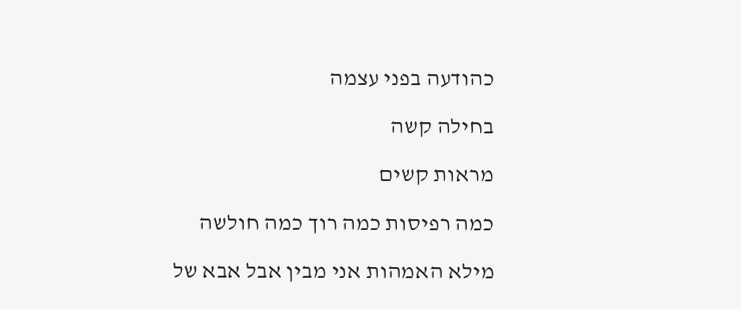כהודעה בפני עצמה

בחילה קשה

מראות קשים

כמה רפיסות כמה רוך כמה חולשה

מילא האמהות אני מבין אבל אבא של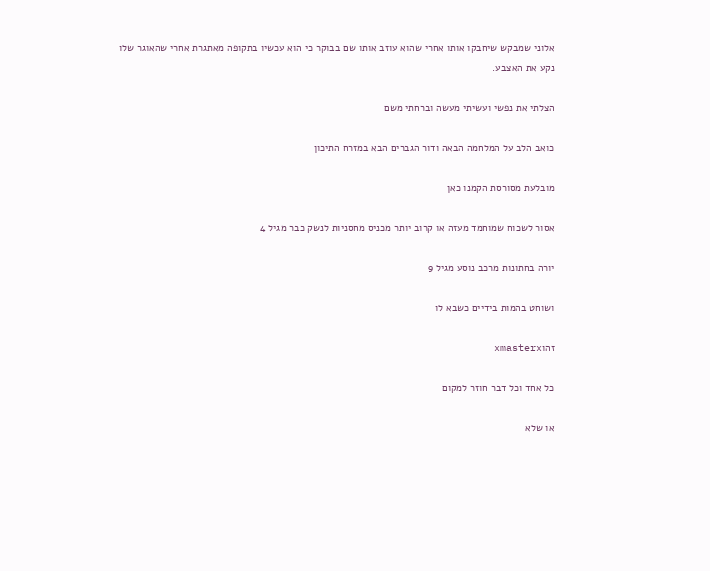אלוני שמבקש שיחבקו אותו אחרי שהוא עוזב אותו שם בבוקר כי הוא עכשיו בתקופה מאתגרת אחרי שהאוגר שלו נקע את האצבע.

הצלתי את נפשי ועשיתי מעשה וברחתי משם

כואב הלב על המלחמה הבאה ודור הגברים הבא במזרח התיכון

מובלעת מסורסת הקמנו כאן

אסור לשכוח שמוחמד מעזה או קרוב יותר מכניס מחסניות לנשק כבר מגיל 4

יורה בחתונות מרכב נוסע מגיל 9

ושוחט בהמות בידיים כשבא לו

זהוxmasterx

כל אחד וכל דבר חוזר למקום

או שלא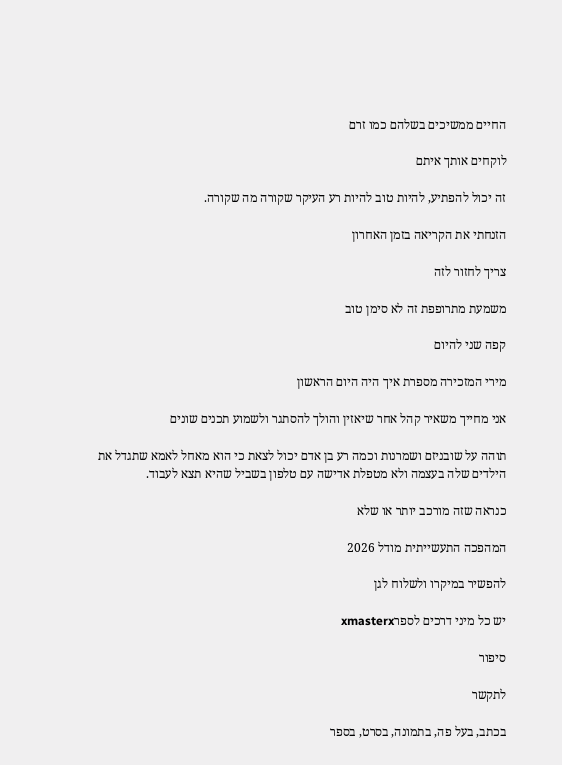החיים ממשיכים בשלהם כמו זרם

לוקחים אותך איתם

זה יכול להפתיע, להיות טוב להיות רע העיקר שקורה מה שקורה.

הזנחתי את הקריאה בזמן האחרון

צריך לחזור לזה

משמעת מתרופפת זה לא סימן טוב

קפה שני להיום

מירי המזכירה מספרת איך היה היום הראשון

אני מחייך משאיר קהל אחר שיאזין והולך להסתגר ולשמוע תכנים שונים

תוהה על שובניזם ושמרנות וכמה רע בן אדם יכול לצאת כי הוא מאחל לאמא שתגדל את הילדים שלה בעצמה ולא מטפלת אדישה עם טלפון בשביל שהיא תצא לעבוד.

כנראה שזה מורכב יותר או שלא

המהפכה התעשייתית מודל 2026

להפשיר במיקרו ולשלוח לגן

יש כל מיני דרכים לספרxmasterx

סיפור

לתקשר

בכתב, בעל פה, בתמונה, בסרט, בספר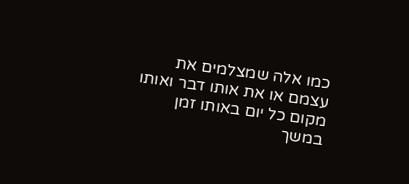כמו אלה שמצלמים את עצמם או את אותו דבר ואותו מקום כל יום באותו זמן במשך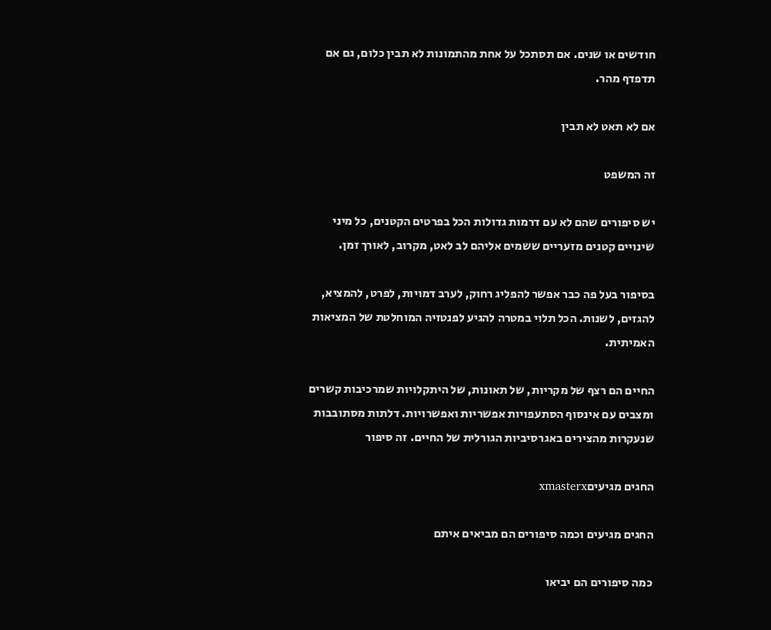חודשים או שנים. אם תסתכל על אחת מהתמונות לא תבין כלום, גם אם תדפדף מהר.

אם לא תאט לא תבין

זה המשפט

יש סיפורים שהם לא עם דרמות גדולות הכל בפרטים הקטנים, כל מיני שינויים קטנים מזעריים ששמים אליהם לב לאט, מקרוב, לאורך זמן.

בסיפור בעל פה כבר אפשר להפליג רחוק, לערב דמויות, לפרט, להמציא, להגזים, לשנות. הכל תלוי במטרה להגיע לפנטזיה המוחלטת של המציאות האמיתית.

החיים הם רצף של מקריות, של תאונות, של היתקלויות שמרכיבות קשרים ומצבים עם אינסוף הסתעפויות אפשריות ואפשרויות. דלתות מסתובבות שנעקרות מהצירים באגרסיביות הגורלית של החיים. זה סיפור

החגים מגיעיםxmasterx

החגים מגיעים וכמה סיפורים הם מביאים איתם

כמה סיפורים הם יביאו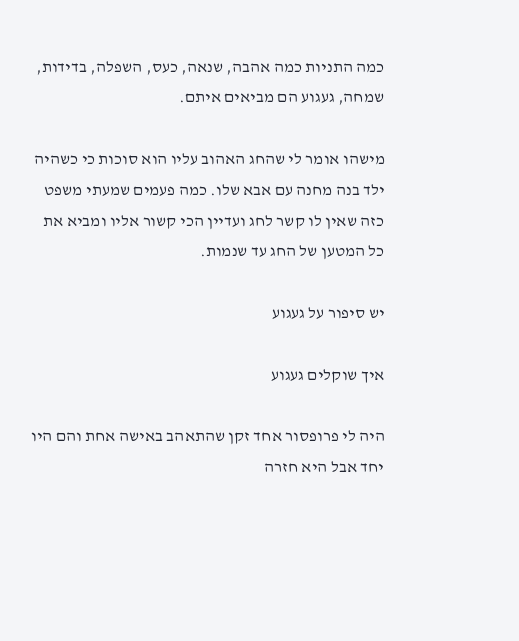כמה התניות כמה אהבה, שנאה, כעס, השפלה, בדידות, שמחה, געגוע הם מביאים איתם.

מישהו אומר לי שהחג האהוב עליו הוא סוכות כי כשהיה ילד בנה מחנה עם אבא שלו. כמה פעמים שמעתי משפט כזה שאין לו קשר לחג ועדיין הכי קשור אליו ומביא את כל המטען של החג עד שנמות.

יש סיפור על געגוע

איך שוקלים געגוע

היה לי פרופסור אחד זקן שהתאהב באישה אחת והם היו יחד אבל היא חזרה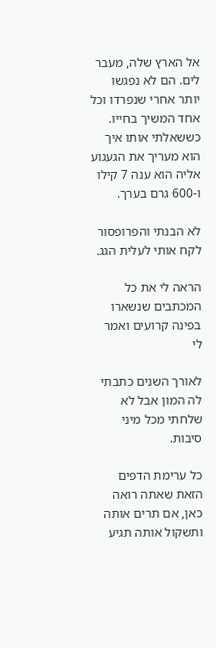אל הארץ שלה, מעבר לים. הם לא נפגשו יותר אחרי שנפרדו וכל אחד המשיך בחייו. כששאלתי אותו איך הוא מעריך את הגעגוע אליה הוא ענה 7 קילו ו-600 גרם בערך.

לא הבנתי והפרופסור לקח אותי לעלית הגג.

הראה לי את כל המכתבים שנשארו בפינה קרועים ואמר לי

לאורך השנים כתבתי לה המון אבל לא שלחתי מכל מיני סיבות.

כל ערימת הדפים הזאת שאתה רואה כאן, אם תרים אותה ותשקול אותה תגיע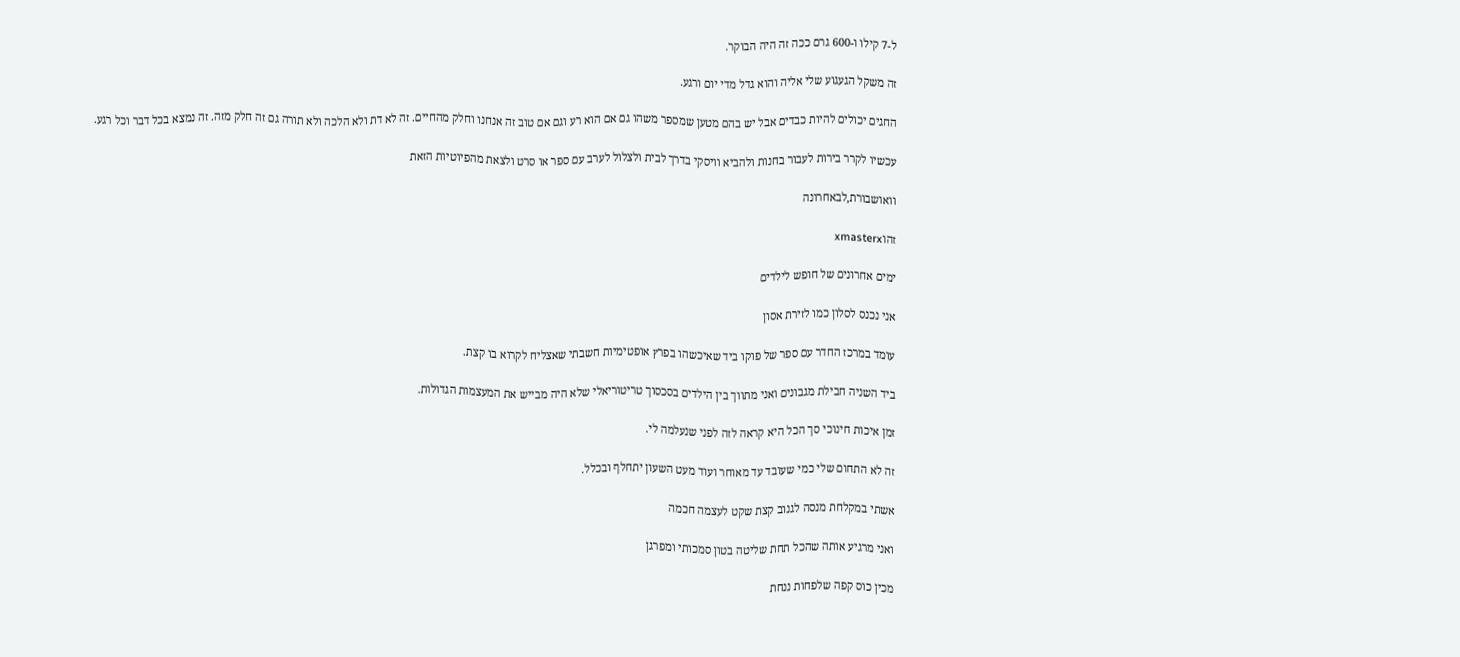ל-7 קילו ו-600 גרם ככה זה היה הבוקר.

זה משקל הגעגוע שלי אליה והוא גדל מדי יום ורגע.

החגים יכולים להיות כבדים אבל יש בהם מטען שמספר משהו גם אם הוא רע וגם אם טוב זה אנחנו וחלק מהחיים. זה לא דת ולא הלכה ולא תורה גם זה חלק מזה. זה נמצא בכל דבר וכל רגע.

עכשיו לקרר בירות לעבור בחנות ולהביא וויסקי בדרך לבית ולצלול לערב עם ספר או סרט ולצאת מהפיוטיות הזאת

וואושבורת,לבאחרונה

זהוxmasterx

ימים אחרונים של חופש לילדים

אני נכנס לסלון כמו לזירת אסון

עומד במרכז החדר עם ספר של פוקו ביד שאיכשהו בפרץ אופטימיות חשבתי שאצליח לקרוא בו קצת.

ביד השניה חבילת מגבונים ואני מתווך בין הילדים בסכסוך טריטוריאלי שלא היה מבייש את המעצמות הגדולות.

זמן איכות חינוכי סך הכל היא קראה לזה לפני שנעלמה לי.

זה לא התחום שלי כמי שעובד עד מאוחר ועוד מעט השעון יתחלף ובכלל.

אשתי במקלחת מנסה לגנוב קצת שקט לעצמה חכמה

ואני מרגיע אותה שהכל תחת שליטה בטון סמכותי ומפרגן

מכין כוס קפה שלפחות ננחת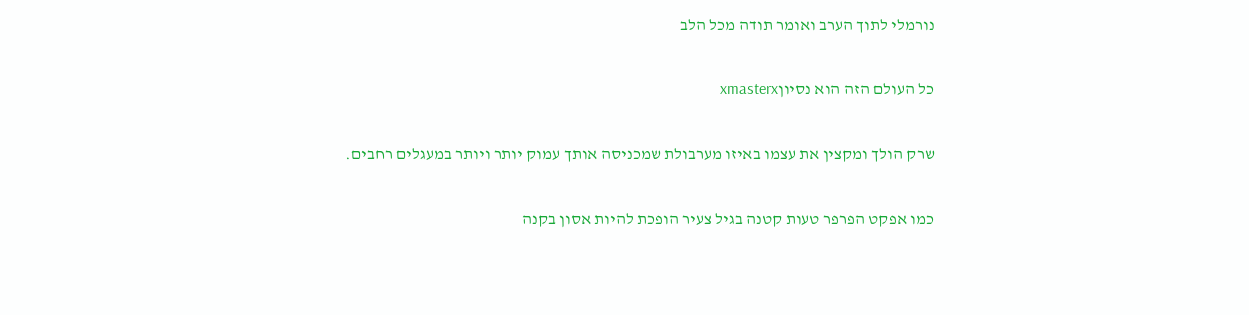נורמלי לתוך הערב ואומר תודה מכל הלב

כל העולם הזה הוא נסיוןxmasterx

שרק הולך ומקצין את עצמו באיזו מערבולת שמכניסה אותך עמוק יותר ויותר במעגלים רחבים.

כמו אפקט הפרפר טעות קטנה בגיל צעיר הופכת להיות אסון בקנה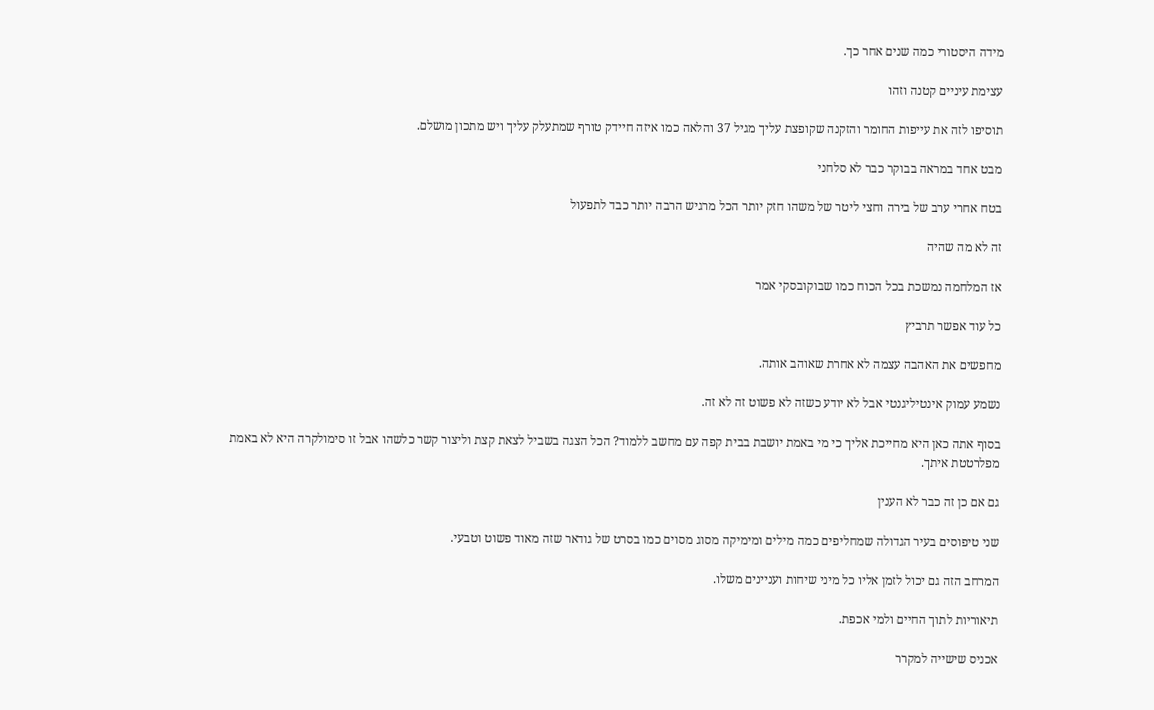מידה היסטורי כמה שנים אחר כך.

עצימת עיניים קטנה וזהו

תוסיפו לזה את עייפות החומר והזקנה שקופצת עליך מגיל 37 והלאה כמו איזה חיידק טורף שמתעלק עליך ויש מתכון מושלם.

מבט אחד במראה בבוקר כבר לא סלחני

בטח אחרי ערב של בירה וחצי ליטר של משהו חזק יותר הכל מרגיש הרבה יותר כבד לתפעול

זה לא מה שהיה

אז המלחמה נמשכת בכל הכוח כמו שבוקובסקי אמר

כל עוד אפשר תרביץ

מחפשים את האהבה עצמה לא אחרת שאוהב אותה.

נשמע עמוק אינטיליגנטי אבל לא יודע כשזה לא פשוט זה לא זה.

בסוף אתה כאן היא מחייכת אליך כי מי באמת יושבת בבית קפה עם מחשב ללמוד? הכל הצגה בשביל לצאת קצת וליצור קשר כלשהו אבל זו סימולקרה היא לא באמת מפלרטטת איתך.

גם אם כן זה כבר לא הענין

שני טיפוסים בעיר הגדולה שמחליפים כמה מילים ומימיקה מסוג מסוים כמו בסרט של גודאר שזה מאוד פשוט וטבעי.

המרחב הזה גם יכול לזמן אליו כל מיני שיחות ועניינים משלו.

תיאוריות לתוך החיים ולמי אכפת.

אכניס שישייה למקרר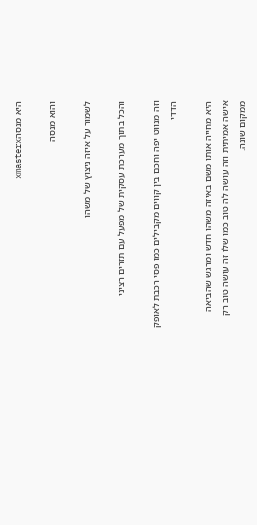היא מנסהxmasterx

והוא מנסה

לשמור על איזה ניצוץ של משהו

והכל בתוך מערכת עסקית של מפעל עם תזרים רציני

וזה מנווט יפה וחכם בין קווים מקבילים כמו פסי רכבת לאופק הדדי

היא מחייה אותו משם באיזה משהו חדש ומרגש שהביאה אישה אמיתית וזה עושה לה טוב כמו שלו זה עושה טוב רק ממקום שונה.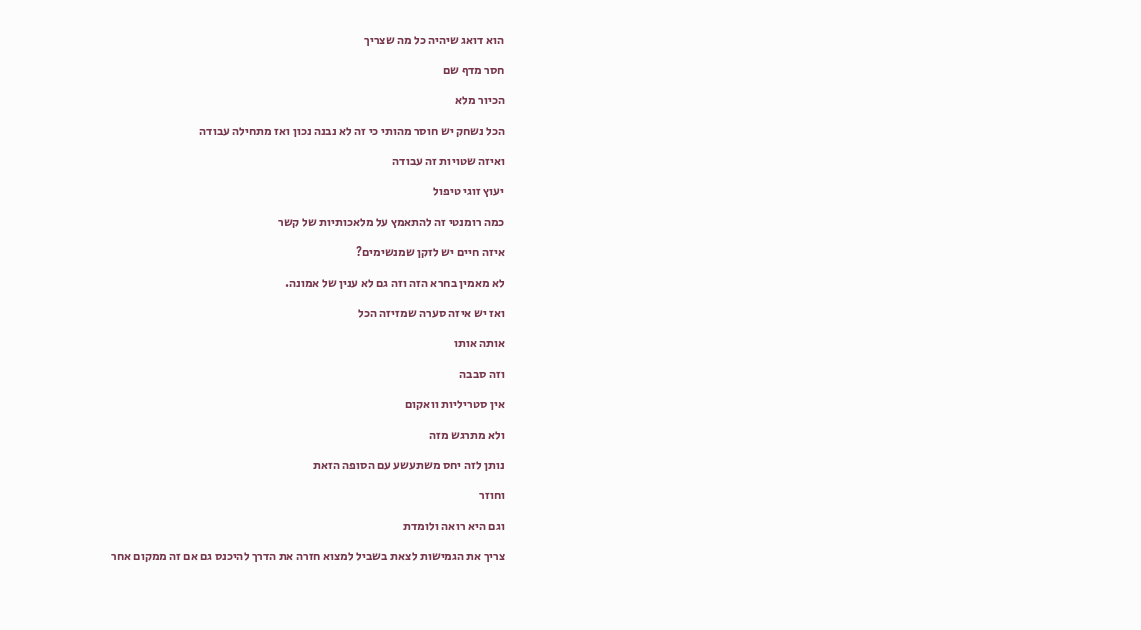הוא דואג שיהיה כל מה שצריך

חסר מדף שם

הכיור מלא

הכל נשחק יש חוסר מהותי כי זה לא נבנה נכון ואז מתחילה עבודה

ואיזה שטויות זה עבודה

יעוץ זוגי טיפול

כמה רומנטי זה להתאמץ על מלאכותיות של קשר

איזה חיים יש לזקן שמנשימים?

לא מאמין בחרא הזה וזה גם לא ענין של אמונה.

ואז יש איזה סערה שמזיזה הכל

אותה אותו

וזה סבבה

אין סטריליות וואקום

ולא מתרגש מזה

נותן לזה יחס משתעשע עם הסופה הזאת

וחוזר

וגם היא רואה ולומדת

צריך את הגמישות לצאת בשביל למצוא חזרה את הדרך להיכנס גם אם זה ממקום אחר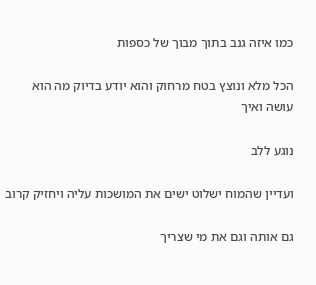כמו איזה גנב בתוך מבוך של כספות

הכל מלא ונוצץ בטח מרחוק והוא יודע בדיוק מה הוא עושה ואיך

נוגע ללב

ועדיין שהמוח ישלוט ישים את המושכות עליה ויחזיק קרוב

גם אותה וגם את מי שצריך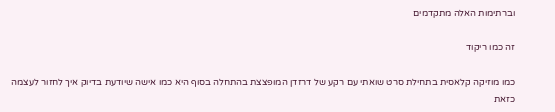וברתימות האלה מתקדמים

זה כמו ריקוד

כמו מוזיקה קלאסית בתחילת סרט שואתי עם רקע של דרזדן המופצצת בהתחלה בסוף היא כמו אישה שיודעת בדיוק איך לחזור לעצמה כזאת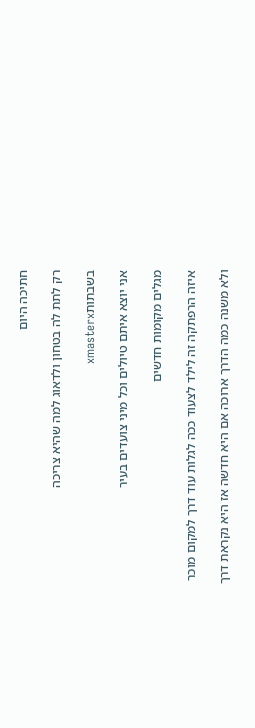חתיכה היום

רק לתת לה בטחון ולדאוג למה שהיא צריכה

בשבתותxmasterx

אני יוצא איתם טיולים וכל מיני צועדים בעיר

מגלים מקומות חדשים

איזה הרפתקה זה לילד לצעוד ככה לגלות עוד דרך למקום מוכר

ולא משנה כמה הדרך ארוכה אם היא חדשה אז היא נקראת דרך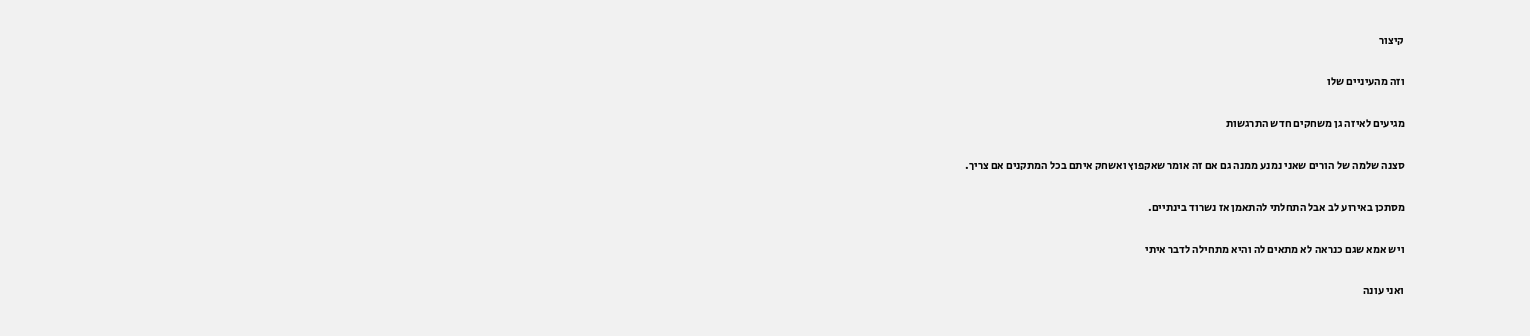קיצור

וזה מהעיניים שלו

מגיעים לאיזה גן משחקים חדש התרגשות

סצנה שלמה של הורים שאני נמנע ממנה גם אם זה אומר שאקפוץ ואשחק איתם בכל המתקנים אם צריך.

מסתכן באירוע לב אבל התחלתי להתאמן אז נשרוד בינתיים.

ויש אמא שגם כנראה לא מתאים לה והיא מתחילה לדבר איתי

ואני עונה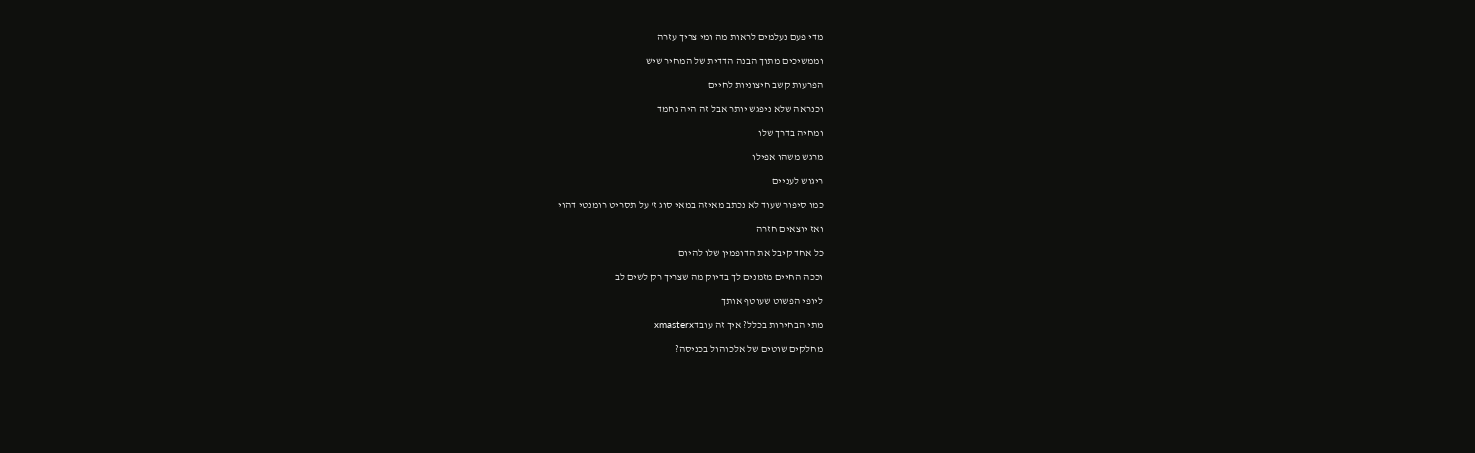מדי פעם נעלמים לראות מה ומי צריך עזרה

וממשיכים מתוך הבנה הדדית של המחיר שיש

הפרעות קשב חיצוניות לחיים

וכנראה שלא ניפגש יותר אבל זה היה נחמד

ומחיה בדרך שלו

מרגש משהו אפילו

ריגוש לעניים

כמו סיפור שעוד לא נכתב מאיזה במאי סוג ז' על תסריט רומנטי דהוי

ואז יוצאים חזרה

כל אחד קיבל את הדופמין שלו להיום

וככה החיים מזמנים לך בדיוק מה שצריך רק לשים לב

ליופי הפשוט שעוטף אותך

מתי הבחירות בכלל? איך זה עובדxmasterx

מחלקים שוטים של אלכוהול בכניסה?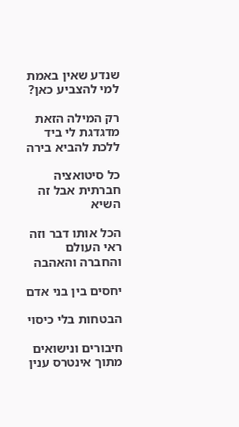שנדע שאין באמת למי להצביע כאן?

רק המילה הזאת מדגדגת לי ביד ללכת להביא בירה

כל סיטואציה חברתית אבל זה השיא

הכל אותו דבר וזה ראי העולם והחברה והאהבה

יחסים בין בני אדם

הבטחות בלי כיסוי

חיבורים ונישואים מתוך אינטרס ענין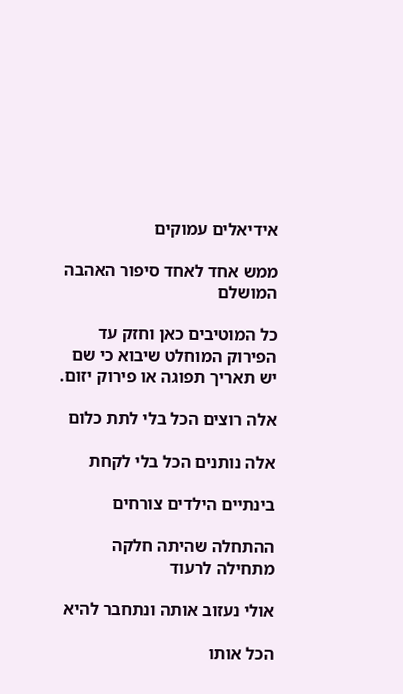אידיאלים עמוקים

ממש אחד לאחד סיפור האהבה המושלם

כל המוטיבים כאן וחזק עד הפירוק המוחלט שיבוא כי שם יש תאריך תפוגה או פירוק יזום.

אלה רוצים הכל בלי לתת כלום

אלה נותנים הכל בלי לקחת

בינתיים הילדים צורחים

ההתחלה שהיתה חלקה מתחילה לרעוד

אולי נעזוב אותה ונתחבר להיא

הכל אותו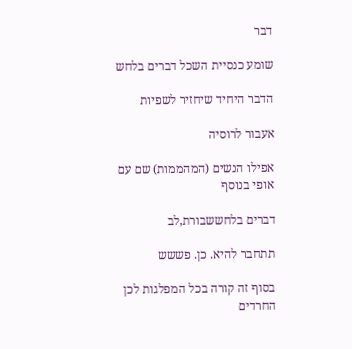דבר

שומע כנסיית השכל דברים בלחש

הדבר היחיד שיחזיר לשפיות

אעבור לרוסיה

אפילו הנשים (המהממות) שם עם אופי בנוסף

דברים בלחששבורת,לב

תתחבר להיא. כן. פששש

בסוף זה קורה בכל המפלגות לכן החרדים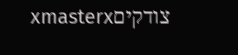צודקיםxmasterx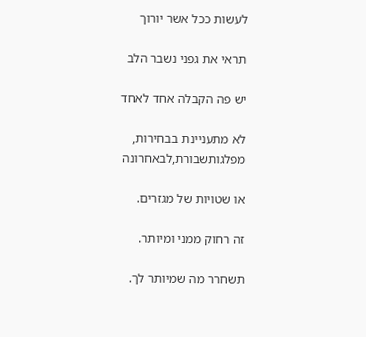לעשות ככל אשר יורוך

תראי את גפני נשבר הלב

יש פה הקבלה אחד לאחד

לא מתעניינת בבחירות, מפלגותשבורת,לבאחרונה

או שטויות של מגזרים.

זה רחוק ממני ומיותר.

תשחרר מה שמיותר לך.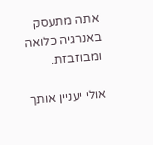אתה מתעסק באנרגיה כלואה ומבוזבזת.

אולי יעניין אותך